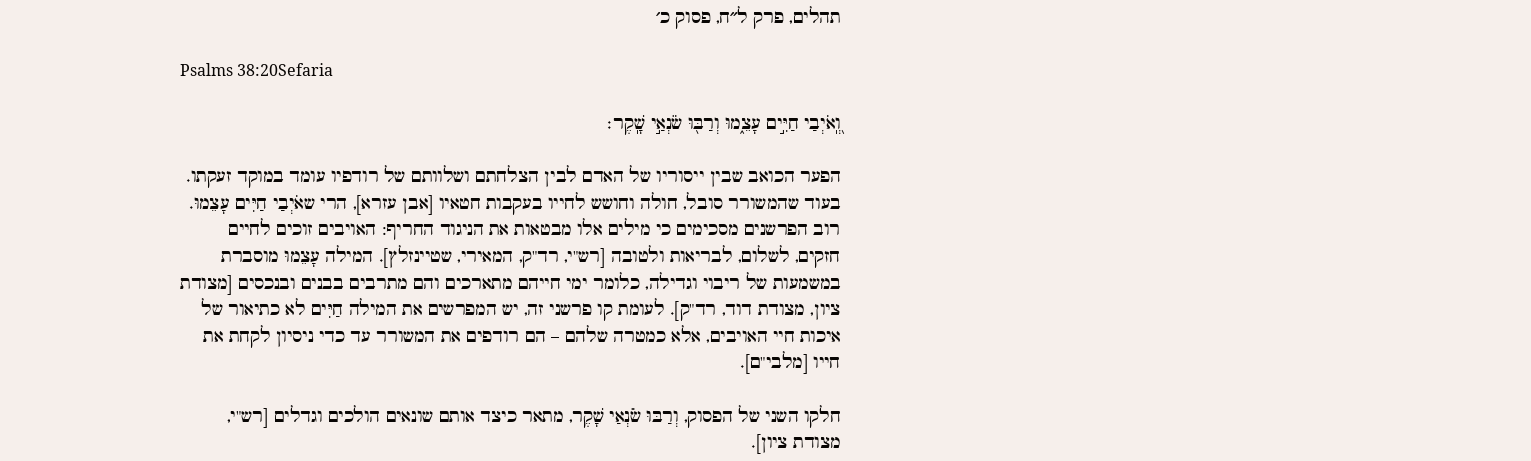תהלים, פרק ל״ח, פסוק כ׳

Psalms 38:20Sefaria

וְֽ֭אֹיְבַי חַיִּ֣ים עָצֵ֑מוּ וְרַבּ֖וּ שֹׂנְאַ֣י שָֽׁקֶר׃

הפער הכואב שבין ייסוריו של האדם לבין הצלחתם ושלוותם של רודפיו עומד במוקד זעקתו. בעוד שהמשורר סובל, חולה וחושש לחייו בעקבות חטאיו [אבן עזרא], הרי שאֹיְבַי חַיִּים עָצֵמוּ. רוב הפרשנים מסכימים כי מילים אלו מבטאות את הניגוד החריף: האויבים זוכים לחיים חזקים, לשלום, לבריאות ולטובה [רש"י, רד"ק, המאירי, שטיינזלץ]. המילה עָצֵמוּ מוסברת במשמעות של ריבוי וגדילה, כלומר ימי חייהם מתארכים והם מתרבים בבנים ובנכסים [מצודת ציון, מצודת דוד, רד"ק]. לעומת קו פרשני זה, יש המפרשים את המילה חַיִּים לא כתיאור של איכות חיי האויבים, אלא כמטרה שלהם – הם רודפים את המשורר עד כדי ניסיון לקחת את חייו [מלבי"ם].

חלקו השני של הפסוק, וְרַבּוּ שֹׂנְאַי שָׁקֶר, מתאר כיצד אותם שונאים הולכים וגדלים [רש"י, מצודת ציון].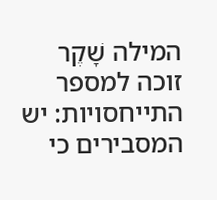המילה שָׁקֶר זוכה למספר התייחסויות: יש המסבירים כי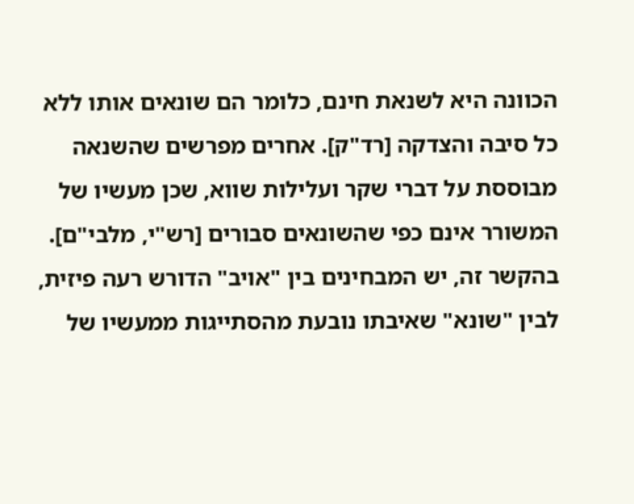הכוונה היא לשנאת חינם, כלומר הם שונאים אותו ללא כל סיבה והצדקה [רד"ק]. אחרים מפרשים שהשנאה מבוססת על דברי שקר ועלילות שווא, שכן מעשיו של המשורר אינם כפי שהשונאים סבורים [רש"י, מלבי"ם]. בהקשר זה, יש המבחינים בין "אויב" הדורש רעה פיזית, לבין "שונא" שאיבתו נובעת מהסתייגות ממעשיו של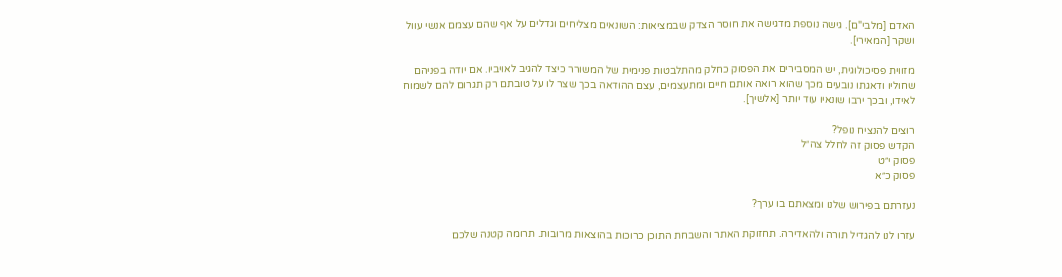האדם [מלבי"ם]. גישה נוספת מדגישה את חוסר הצדק שבמציאות: השונאים מצליחים וגדלים על אף שהם עצמם אנשי עוול ושקר [המאירי].

מזווית פסיכולוגית, יש המסבירים את הפסוק כחלק מהתלבטות פנימית של המשורר כיצד להגיב לאויביו. אם יודה בפניהם שחוליו ודאגתו נובעים מכך שהוא רואה אותם חיים ומתעצמים, עצם ההודאה בכך שצר לו על טובתם רק תגרום להם לשמוח לאידו, ובכך ירבו שונאיו עוד יותר [אלשיך].

רוצים להנציח נופל?
הקדש פסוק זה לחלל צה״ל
פסוק י״ט
פסוק כ״א

נעזרתם בפירוש שלנו ומצאתם בו ערך?

עזרו לנו להגדיל תורה ולהאדירה. תחזוקת האתר והשבחת התוכן כרוכות בהוצאות מרובות. תרומה קטנה שלכם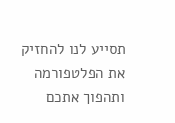תסייע לנו להחזיק את הפלטפורמה ותהפוך אתכם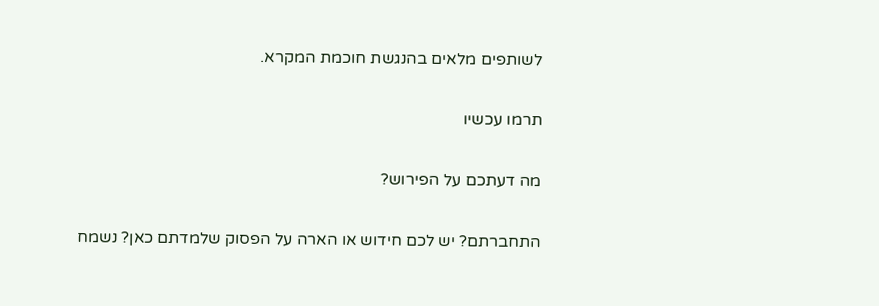לשותפים מלאים בהנגשת חוכמת המקרא.

תרמו עכשיו

מה דעתכם על הפירוש?

התחברתם? יש לכם חידוש או הארה על הפסוק שלמדתם כאן? נשמח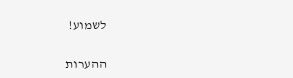לשמוע!

ההערות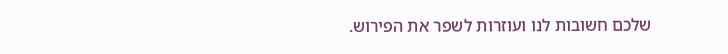שלכם חשובות לנו ועוזרות לשפר את הפירוש.